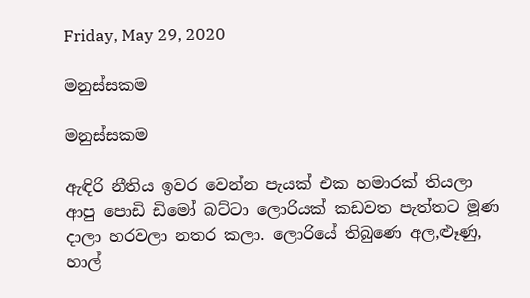Friday, May 29, 2020

මනුස්සකම

මනුස්සකම

ඇඳිරි නීතිය ඉවර වෙන්න පැයක් එක හමාරක් තියලා ආපු පොඩි ඩිමෝ බට්ටා ලොරියක් කඩවත පැත්තට මූණ දාලා හරවලා නතර කලා. ලොරියේ තිබුණෙ අල,ළූණු, හාල්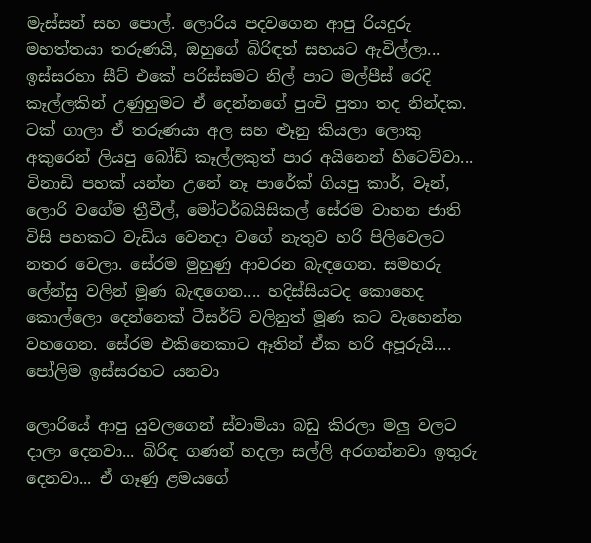මැස්සන් සහ පොල්. ලොරිය පදවගෙන ආපු රියදුරු මහත්තයා තරුණයි, ඔහුගේ බිරිඳත් සහයට ඇවිල්ලා... ඉස්සරහා සීට් එකේ පරිස්සමට නිල් පාට මල්පීස් රෙදි කෑල්ලකින් උණුහුමට ඒ දෙන්නගේ පුංචි පුතා තද නින්දක. ටක් ගාලා ඒ තරුණයා අල සහ ළූනු කියලා ලොකු අකුරෙන් ලියපු බෝඩ් කෑල්ලකුත් පාර අයිනෙන් හිටෙව්වා... විනාඩි පහක් යන්න උනේ නෑ පාරේක් ගියපු කාර්, වෑන්, ලොරි වගේම ත්‍රීවීල්, මෝටර්බයිසිකල් සේරම වාහන ජාති විසි පහකට වැඩිය වෙනදා වගේ නැතුව හරි පිලිවෙලට නතර වෙලා. සේරම මුහුණු ආවරන බැඳගෙන. සමහරු ලේන්සු වලින් මූණ බැඳගෙන.... හදිස්සියටද කොහෙද කොල්ලො දෙන්නෙක් ටීසර්ට් වලිනුත් මූණ කට වැහෙන්න වහගෙන. සේරම එකිනෙකාට ඈතින් ඒක හරි අපූරුයි.... පෝලිම ඉස්සරහට යනවා

ලොරියේ ආපු යුවලගෙන් ස්වාමියා බඩු කිරලා මලු වලට දාලා දෙනවා... බිරිඳ ගණන් හදලා සල්ලි අරගන්නවා ඉතුරු දෙනවා... ඒ ගෑණු ළමයගේ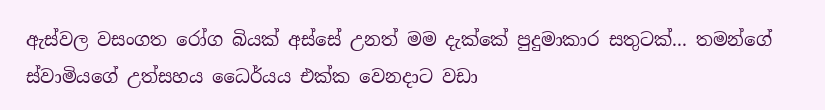ඇස්වල වසංගත රෝග බියක් අස්සේ උනත් මම දැක්කේ පුදුමාකාර සතුටක්... තමන්ගේ ස්වාමියගේ උත්සහය ධෛර්යය එක්ක වෙනදාට වඩා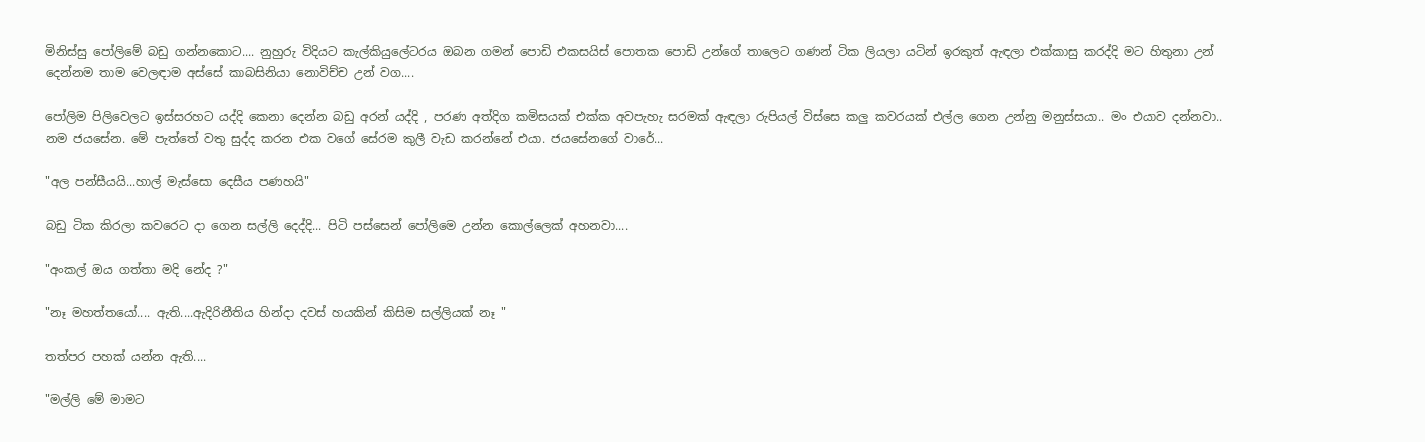මිනිස්සු පෝලිමේ බඩු ගන්නකොට.... නුහුරු විදියට කැල්කියුලේටරය ඔබන ගමන් පොඩි එකසයිස් පොතක පොඩි උන්ගේ තාලෙට ගණන් ටික ලියලා යටින් ඉරකුත් ඇඳලා එක්කාසු කරද්දි මට හිතුනා උන් දෙන්නම තාම වෙලඳාම අස්සේ කාබසිනියා නොවිච්ච උන් වග....

පෝලිම පිලිවෙලට ඉස්සරහට යද්දි කෙනා දෙන්න බඩු අරන් යද්දි , පරණ අත්දිග කමිසයක් එක්ක අවපැහැ සරමක් ඇඳලා රුපියල් විස්සෙ කලු කවරයක් එල්ල ගෙන උන්නු මනුස්සයා.. මං එයාව දන්නවා.. නම ජයසේන. මේ පැත්තේ වතු සුද්ද කරන එක වගේ සේරම කුලී වැඩ කරන්නේ එයා. ජයසේනගේ වාරේ...

"අල පන්සීයයි...හාල් මැස්සො දෙසීය පණහයි"

බඩු ටික කිරලා කවරෙට දා ගෙන සල්ලි දෙද්දි... පිටි පස්සෙන් පෝලිමෙ උන්න කොල්ලෙක් අහනවා....

"අංකල් ඔය ගත්තා මදි නේද ?"

"නෑ මහත්තයෝ.... ඇති....ඇදිරිනීතිය හින්දා දවස් හයකින් කිසිම සල්ලියක් නෑ "

තත්පර පහක් යන්න ඇති....

"මල්ලි මේ මාමට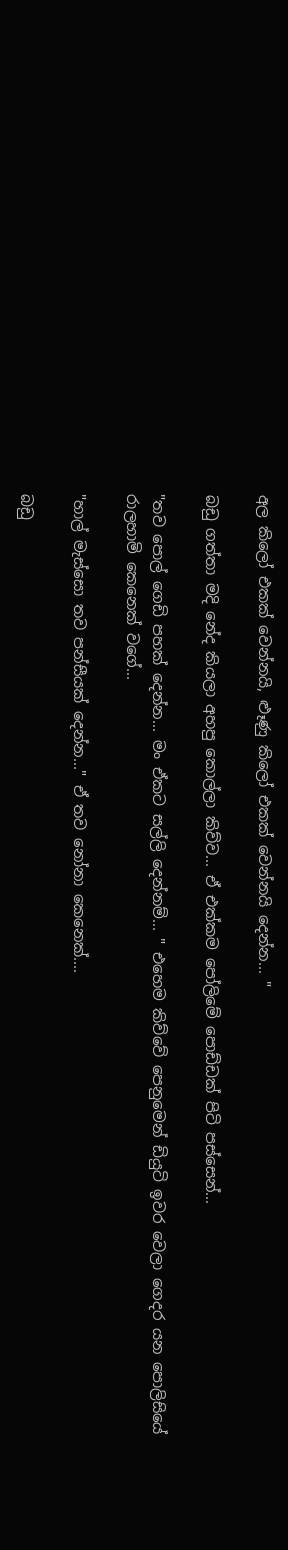අල කිලෝ එකක් වෙන්නයි, ළූණු කිලෝ එකක් වෙන්නයි දෙන්න... "

බඩු ගත්තා මදි නේද කියලා අහපු කොල්ලා කිව්ව... ඒ එක්කම පෝලිමේ පොඩ්ඩක් පිටි පස්සෙන්...

"තව පොල් ගෙඩි පහක් දෙන්න... මං ඒකට සල්ලි දෙන්නම්... " එහෙම කිව්වේ පෙනුමෙන් ඩියුටි ඉවර වෙලා ගෙදර යන පොලිසියේ රාලහාමි කෙනෙක් වගේ...

"හාල් මැස්සො තව පන්සීයක් දෙන්න..." ඒ තව නෝනා කෙනෙක්....

බඩු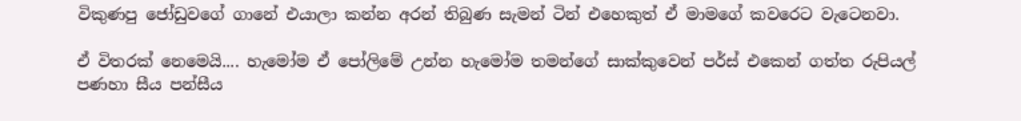විකුණපු ජෝඩුවගේ ගානේ එයාලා කන්න අරන් තිබුණ සැමන් ටින් එහෙකුත් ඒ මාමගේ කවරෙට වැටෙනවා.

ඒ විතරක් නෙමෙයි.... හැමෝම ඒ පෝලිමේ උන්න හැමෝම තමන්ගේ සාක්කුවෙන් පර්ස් එකෙන් ගත්ත රුපියල් පණහා සීය පන්සීය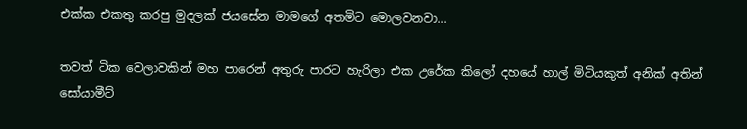එක්ක එකතු කරපු මුදලක් ජයසේන මාමගේ අතමිට මොලවනවා...

තවත් ටික වෙලාවකින් මහ පාරෙන් අතුරු පාරට හැරිලා එක උරේක කිලෝ දහයේ හාල් මිටියකුත් අනික් අතින් සෝයාමීට්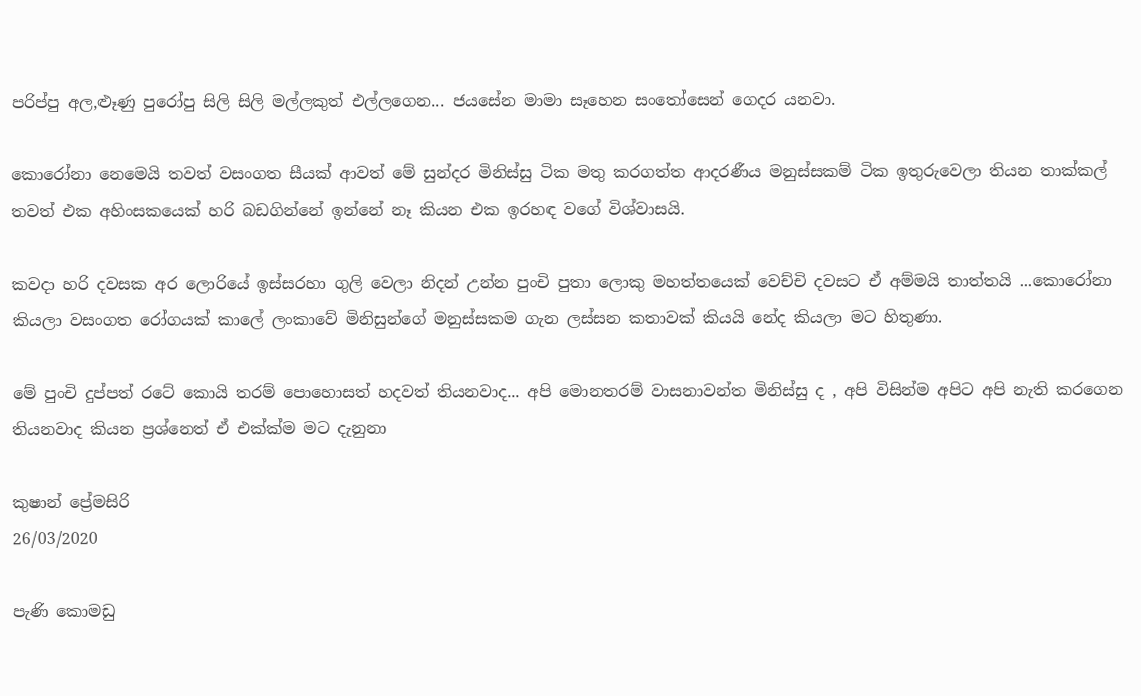පරිප්පු අල,ළූණු පුරෝපු සිලි සිලි මල්ලකුත් එල්ලගෙන... ජයසේන මාමා සෑහෙන සංතෝසෙන් ගෙදර යනවා.

කොරෝනා නෙමෙයි තවත් වසංගත සීයක් ආවත් මේ සුන්දර මිනිස්සු ටික මතු කරගත්ත ආදරණීය මනුස්සකම් ටික ඉතුරුවෙලා තියන තාක්කල් තවත් එක අහිංසකයෙක් හරි බඩගින්නේ ඉන්නේ නෑ කියන එක ඉරහඳ වගේ විශ්වාසයි.

කවදා හරි දවසක අර ලොරියේ ඉස්සරහා ගුලි වෙලා නිදන් උන්න පුංචි පුතා ලොකු මහත්තයෙක් වෙච්චි දවසට ඒ අම්මයි තාත්තයි ...කොරෝනා කියලා වසංගත රෝගයක් කාලේ ලංකාවේ මිනිසුන්ගේ මනුස්සකම ගැන ලස්සන කතාවක් කියයි නේද කියලා මට හිතුණා.

මේ පුංචි දුප්පත් රටේ කොයි තරම් පොහොසත් හදවත් තියනවාද... අපි මොනතරම් වාසනාවන්ත මිනිස්සු ද , අපි විසින්ම අපිට අපි නැති කරගෙන තියනවාද කියන ප්‍රශ්නෙත් ඒ එක්ක්ම මට දැනුනා

කුෂාන් ප්‍රේමසිරි
26/03/2020

පැණි කොමඩු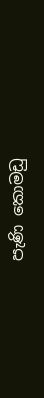පැණි කොමඩු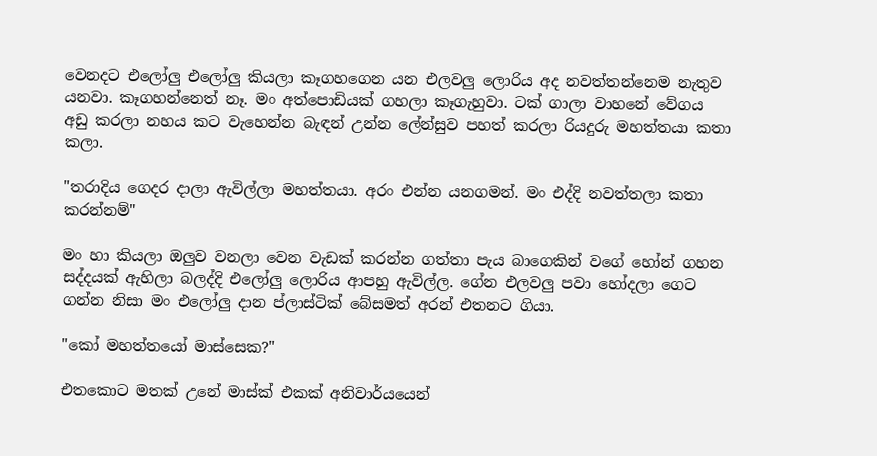වෙනදට එලෝලු එලෝලු කියලා කෑගහගෙන යන එලවලු ලොරිය අද නවත්තන්නෙම නැතුව යනවා. කෑගහන්නෙත් නෑ. මං අත්පොඩියක් ගහලා කෑගැහුවා. ටක් ගාලා වාහනේ වේගය අඩු කරලා නහය කට වැහෙන්න බැඳන් උන්න ලේන්සුව පහත් කරලා රියදුරු මහත්තයා කතා කලා.

"තරාදිය ගෙදර දාලා ඇවිල්ලා මහත්තයා. අරං එන්න යනගමන්. මං එද්දි නවත්තලා කතා කරන්නම්"

මං හා කියලා ඔලුව වනලා වෙන වැඩක් කරන්න ගත්තා පැය බාගෙකින් වගේ හෝන් ගහන සද්දයක් ඇහිලා බලද්දි එලෝලු ලොරිය ආපහු ඇවිල්ල. ගේන එලවලු පවා හෝදලා ගෙට ගන්න නිසා මං එලෝලු දාන ප්ලාස්ටික් බේසමත් අරන් එතනට ගියා.

"කෝ මහත්තයෝ මාස්සෙක?"

එතකොට මතක් උනේ මාස්ක් එකක් අනිවාර්යයෙන්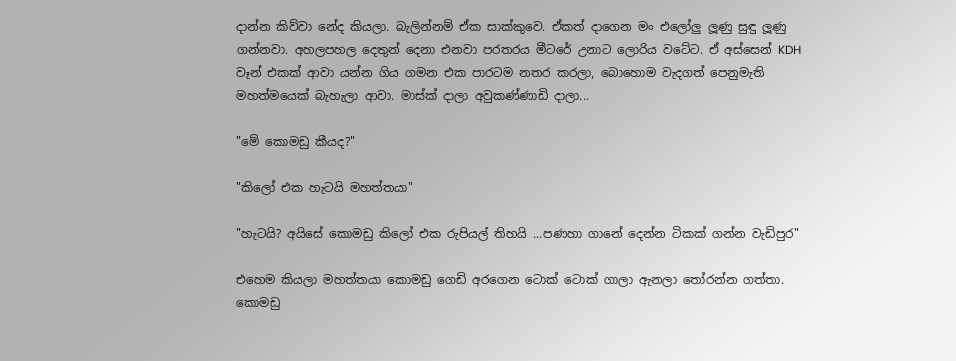දාන්න කිව්වා නේද කියලා. බැලින්නම් ඒක සාක්කුවෙ. ඒකත් දාගෙන මං එලෝලු ලූණු සුඳු ලූණු ගන්නවා. අහලපහල දෙතුන් දෙනා එනවා පරතරය මීටරේ උනාට ලොරිය වටේට. ඒ අස්සෙන් KDH වෑන් එකක් ආවා යන්න ගිය ගමන එක පාරටම නතර කරලා, බොහොම වැදගත් පෙනුමැති මහත්මයෙක් බැහැලා ආවා. මාස්ක් දාලා අවුකණ්ණාඩි දාලා...

"මේ කොමඩු කීයද?"

"කිලෝ එක හැටයි මහත්තයා"

"හැටයි? අයිසේ කොමඩු කිලෝ එක රුපියල් තිහයි ...පණහා ගානේ දෙන්න ටිකක් ගන්න වැඩිපුර"

එහෙම කියලා මහත්තයා කොමඩු ගෙඩි අරගෙන ටොක් ටොක් ගාලා ඇනලා තෝරන්න ගත්තා. කොමඩු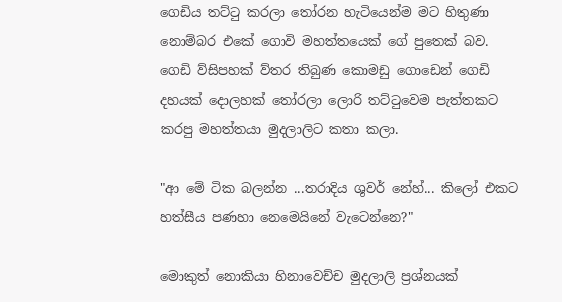ගෙඩිය තට්ටු කරලා තෝරන හැටියෙන්ම මට හිතුණා නොම්බර එකේ ගොවි මහත්තයෙක් ගේ පුතෙක් බව. ගෙඩි ව්සිපහක් ව්තර තිබුණ කොමඩු ගොඩෙන් ගෙඩි දහයක් දොලහක් තෝරලා ලොරි තට්ටුවෙම පැත්තකට කරපු මහත්තයා මුදලාලිට කතා කලා.

"ආ මේ ටික බලන්න ...තරාදිය ශුවර් නේහ්... කිලෝ එකට හත්සීය පණහා නෙමෙයිනේ වැටෙන්නෙ?"

මොකුත් නොකියා හිනාවෙච්ච මුදලාලි ප්‍රශ්නයක්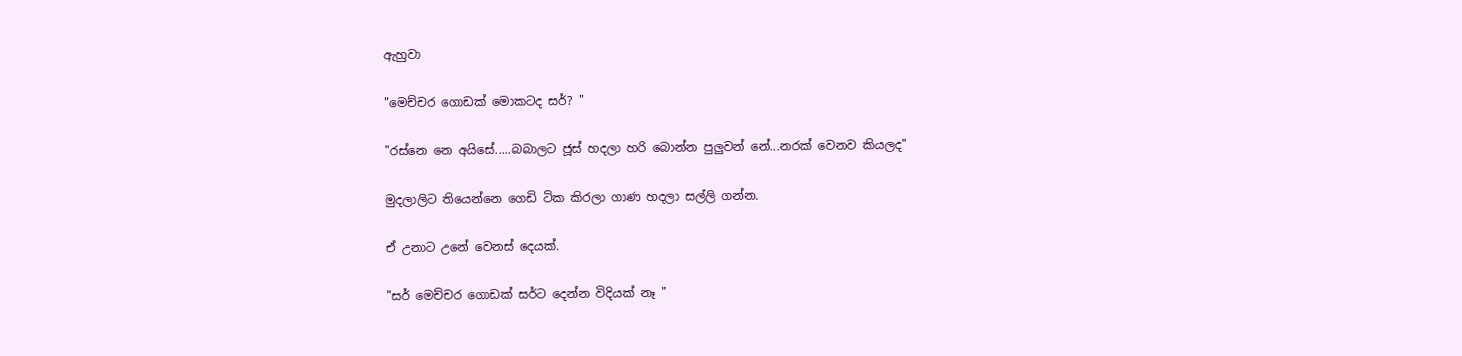ඇහුවා

"මෙච්චර ගොඩක් මොකටද සර්? "

"රස්නෙ නෙ අයිසේ.....බබාලට ජූස් හදලා හරි බොන්න පුලුවන් නේ...නරක් වෙනව කියලද"

මුදලාලිට තියෙන්නෙ ගෙඩි ටික කිරලා ගාණ හදලා සල්ලි ගන්න.

ඒ උනාට උනේ වෙනස් දෙයක්.

"සර් මෙච්චර ගොඩක් සර්ට දෙන්න විදියක් නෑ "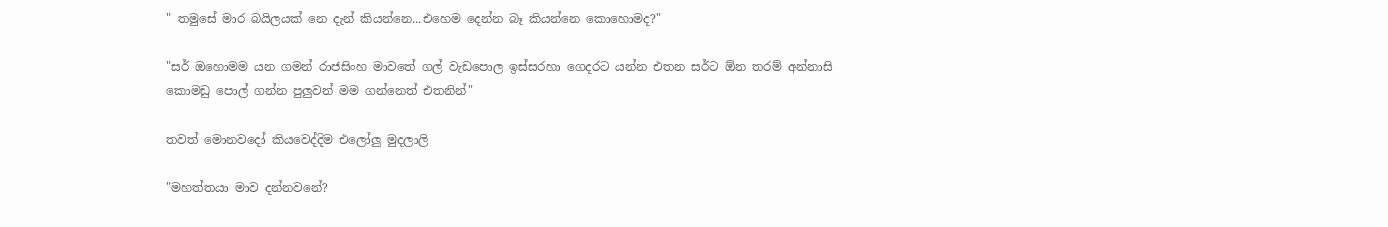" තමුසේ මාර බයිලයක් නෙ දැන් කියන්නෙ...එහෙම දෙන්න බෑ කියන්නෙ කොහොමද?"

"සර් ඔහොමම යන ගමන් රාජසිංහ මාවතේ ගල් වැඩපොල ඉස්සරහා ගෙදරට යන්න එතන සර්ට ඕන තරම් අන්නාසි කොමඩු පොල් ගන්න පුලුවන් මම ගන්නෙත් එතනින්"

තවත් මොනවදෝ කියවෙද්දිම එලෝලු මුදලාලි

"මහත්තයා මාව දන්නවනේ?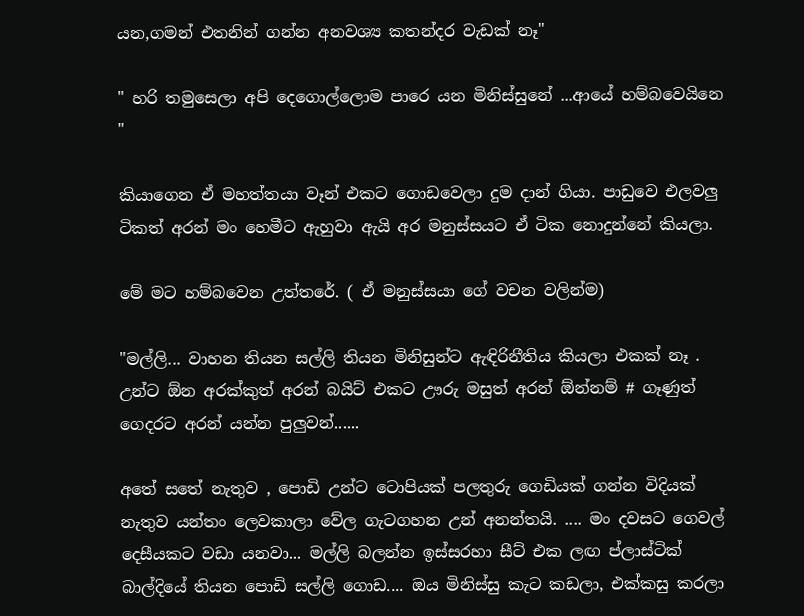යන,ගමන් එතනින් ගන්න අනවශ්‍ය කතන්දර වැඩක් නෑ"

" හරි තමුසෙලා අපි දෙගොල්ලොම පාරෙ යන මිනිස්සුනේ ...ආයේ හම්බවෙයිනෙ "

කියාගෙන ඒ මහත්තයා වෑන් එකට ගොඩවෙලා දුම දාන් ගියා. පාඩුවෙ එලවලු ටිකත් අරන් මං හෙමීට ඇහුවා ඇයි අර මනුස්සයට ඒ ටික නොදුන්නේ කියලා.

මේ මට හම්බවෙන උත්තරේ. ( ඒ මනුස්සයා ගේ වචන වලින්ම)

"මල්ලි... වාහන තියන සල්ලි තියන මිනිසුන්ට ඇඳිරිනීතිය කියලා එකක් නෑ . උන්ට ඕන අරක්කුත් අරන් බයිට් එකට ඌරු මසුත් අරන් ඕන්නම් # ගෑණුත් ගෙදරට අරන් යන්න පුලුවන්......

අතේ සතේ නැතුව , පොඩි උන්ට ටොපියක් පලතුරු ගෙඩියක් ගන්න විදියක් නැතුව යන්තං ලෙවකාලා වේල ගැටගහන උන් අනන්තයි. .... මං දවසට ගෙවල් දෙසීයකට වඩා යනවා... මල්ලි බලන්න ඉස්සරහා සීට් එක ලඟ ප්ලාස්ටික් බාල්දියේ තියන පොඩි සල්ලි ගොඩ.... ඔය මිනිස්සු කැට කඩලා, එක්කසු කරලා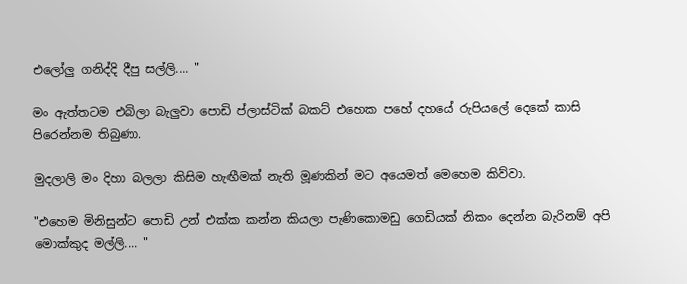එලෝලු ගනිද්දි දීපු සල්ලි.... "

මං ඇත්තටම එබිලා බැලුවා පොඩි ප්ලාස්ටික් බකට් එහෙක පහේ දහයේ රුපියලේ දෙකේ කාසි පිරෙන්නම තිබුණා.

මුදලාලි මං දිහා බලලා කිසිම හැඟීමක් නැති මූණකින් මට අයෙමත් මෙහෙම කිව්වා.

"එහෙම මිනිසුන්ට පොඩි උන් එක්ක කන්න කියලා පැණිකොමඩු ගෙඩියක් නිකං දෙන්න බැරිනම් අපි මොක්කුද මල්ලි.... "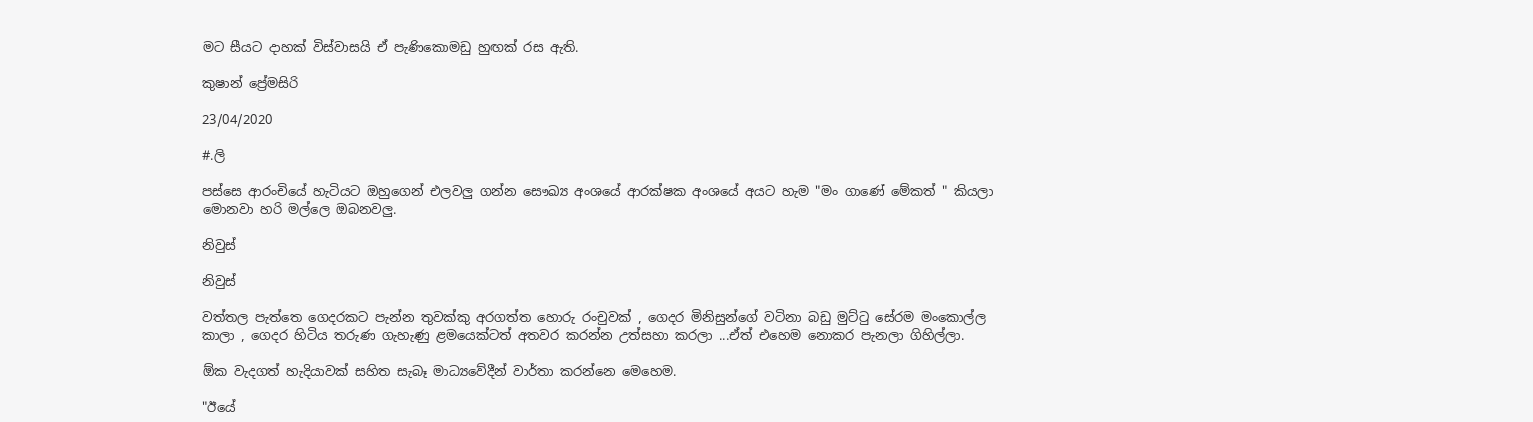මට සීයට දාහක් විස්වාසයි ඒ පැණිකොමඩු හුඟක් රස ඇති.

කුෂාන් ප්‍රේමසිරි

23/04/2020

#.ලි

පස්සෙ ආරංචියේ හැටියට ඔහුගෙන් එලවලු ගන්න සෞඛ්‍ය අංශයේ ආරක්ෂක අංශයේ අයට හැම "මං ගාණේ මේකත් " කියලා මොනවා හරි මල්ලෙ ඔබනවලු.

නිවුස්‍

නිවුස්‍

වත්තල පැත්තෙ ගෙදරකට පැන්න තුවක්කු අරගත්ත හොරු රංචුවක් , ගෙදර මිනිසුන්ගේ වටිනා බඩු මුට්ටු සේරම මංකොල්ල කාලා , ගෙදර හිටිය තරුණ ගැහැණු ළමයෙක්ටත් අතවර කරන්න උත්සහා කරලා ...ඒත් එහෙම නොකර පැනලා ගිහිල්ලා.

ඕක වැදගත් හැදියාවක් සහිත සැබෑ මාධ්‍යවේදීන් වාර්තා කරන්නෙ මෙහෙම.

"ඊයේ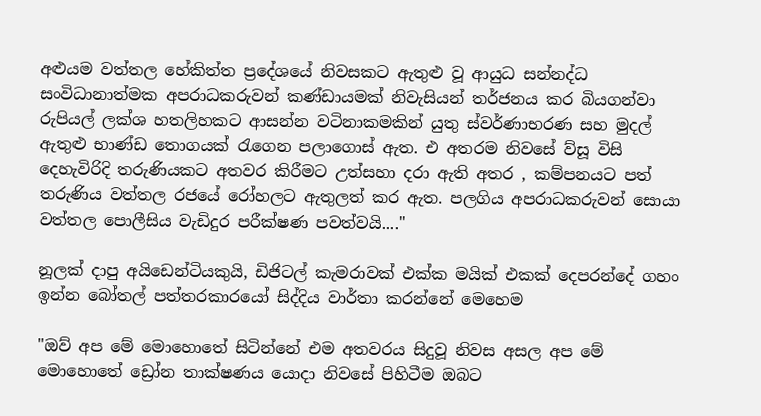අළුයම වත්තල හේකිත්ත ප්‍රදේශයේ නිවසකට ඇතුළු වූ ආයුධ සන්නද්ධ සංවිධානාත්මක අපරාධකරුවන් කණ්ඩායමක් නිවැසියන් තර්ජනය කර බියගන්වා රුපියල් ලක්ශ හතලිහකට ආසන්න වටිනාකමකින් යුතු ස්වර්ණාභරණ සහ මුදල් ඇතුළු භාණ්ඩ තොගයක් රැගෙන පලාගොස් ඇත. එ අතරම නිවසේ ව්සූ විසි දෙහැවිරිදි තරුණියකට අතවර කිරීමට උත්සහා දරා ඇති අතර , කම්පනයට පත් තරුණිය වත්තල රජයේ රෝහලට ඇතුලත් කර ඇත. පලගිය අපරාධකරුවන් සොයා වත්තල පොලීසිය වැඩිදුර පරීක්ෂණ පවත්වයි...."

නූලක් දාපු අයිඩෙන්ටියකුයි, ඩිජිටල් කැමරාවක් එක්ක මයික් එකක් දෙපරන්දේ ගහං ඉන්න බෝතල් පත්තරකාරයෝ සිද්දිය වාර්තා කරන්නේ මෙහෙම

"ඔව් අප මේ මොහොතේ සිටින්නේ එම අතවරය සිදුවූ නිවස අසල අප මේ මොහොතේ ඩ්‍රෝන තාක්ෂණය යොදා නිවසේ පිහිටීම ඔබට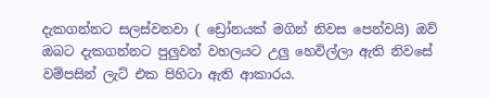දැකගන්නට සලස්වනවා ( ඩ්‍රෝනයක් මගින් නිවස පෙන්වයි) ඔව් ඔබට දැකගන්නට පුලුවන් වහලයට උලු හෙවිල්ලා ඇති නිවසේ වම්පසින් ලැට් එක පිහිටා ඇති ආකාරය.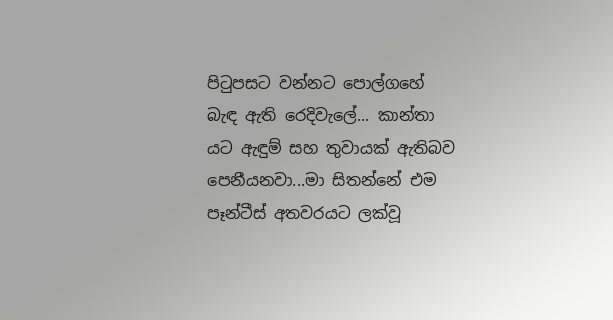පිටුපසට වන්නට පොල්ගහේ බැඳ ඇති රෙදිවැලේ... කාන්තා යට ඇඳුම් සහ තුවායක් ඇතිබව පෙනීයනවා...මා සිතන්නේ එම පෑන්ටීස් අතවරයට ලක්වූ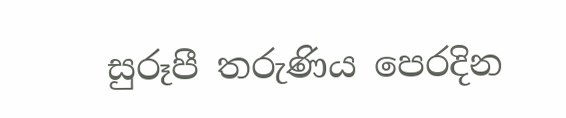සුරූපී තරුණිය පෙරදින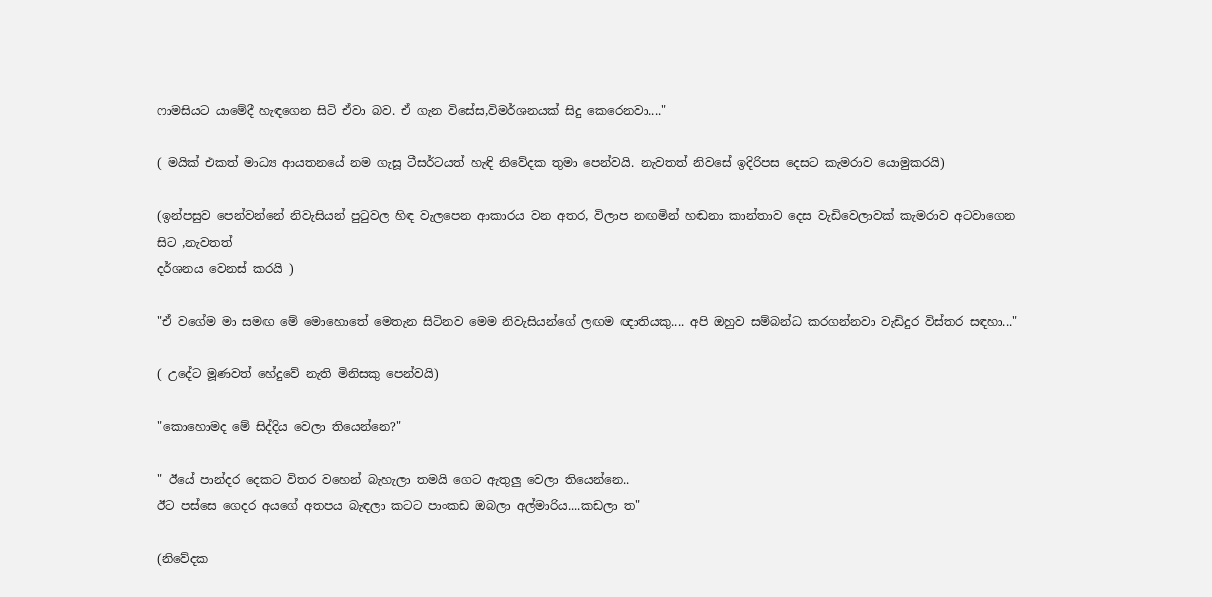ෆාමසියට යාමේදී හැඳගෙන සිටි ඒවා බව. ඒ ගැන විසේස,විමර්ශනයක් සිදු කෙරෙනවා...."

( මයික් එකත් මාධ්‍ය ආයතනයේ නම ගැසූ ටීසර්ටයත් හැඳි නිවේදක තුමා පෙන්වයි. නැවතත් නිවසේ ඉදිරිපස දෙසට කැමරාව යොමුකරයි)

(ඉන්පසුව පෙන්වන්නේ නිවැසියන් පුටුවල හිඳ වැලපෙන ආකාරය වන අතර, විලාප නඟමින් හඬනා කාන්තාව දෙස වැඩිවෙලාවක් කැමරාව අටවාගෙන සිට ,නැවතත්
දර්ශනය වෙනස් කරයි )

"ඒ වගේම මා සමඟ මේ මොහොතේ මෙතැන සිටිනව මෙම නිවැසියන්ගේ ලඟම ඥාතියකු.... අපි ඔහුව සම්බන්ධ කරගන්නවා වැඩිදුර විස්තර සඳහා..."

( උදේට මූණවත් හේදුවේ නැති මිනිසකු පෙන්වයි)

"කොහොමද මේ සිද්දිය වෙලා තියෙන්නෙ?"

" ඊයේ පාන්දර දෙකට විතර වහෙන් බැහැලා තමයි ගෙට ඇතුලු වෙලා තියෙන්නෙ..
ඊට පස්සෙ ගෙදර අයගේ අතපය බැඳලා කටට පාංකඩ ඔබලා අල්මාරිය....කඩලා ත"

(නිවේදක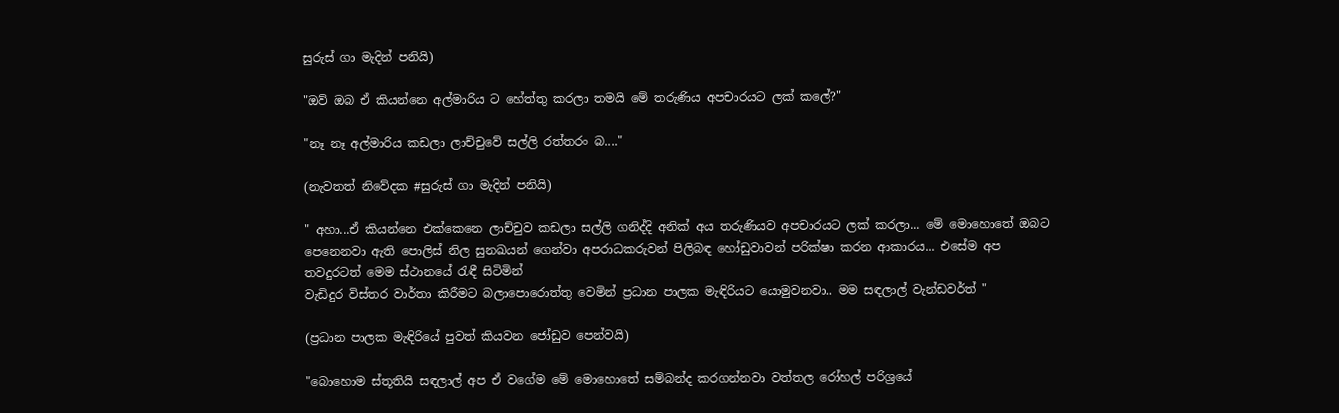සුරුස් ගා මැදින් පනියි)

"ඔව් ඔබ ඒ කියන්නෙ අල්මාරිය ට හේත්තු කරලා තමයි මේ තරුණිය අපචාරයට ලක් කලේ?"

"නෑ නෑ අල්මාරිය කඩලා ලාච්චුවේ සල්ලි රත්තරං බ...."

(නැවතත් නිවේදක #සුරුස් ගා මැදින් පනියි)

" අහා...ඒ කියන්නෙ එක්කෙනෙ ලාච්චුව කඩලා සල්ලි ගනිද්දි අනික් අය තරුණියව අපචාරයට ලක් කරලා... මේ මොහොතේ ඔබට පෙනෙනවා ඇති පොලිස් නිල සුනඛයන් ගෙන්වා අපරාධකරුවන් පිලිබඳ හෝඩුවාවන් පරික්ෂා කරන ආකාරය... එසේම අප තවදුරටත් මෙම ස්ථානයේ රැඳී සිටිමින්
වැඩිදුර විස්තර වාර්තා කිරීමට බලාපොරොත්තු වෙමින් ප්‍රධාන පාලක මැඳිරියට යොමුවනවා.. මම සඳලාල් වැන්ඩවර්ත් "

(ප්‍රධාන පාලක මැඳිරියේ පුවත් කියවන ජෝඩුව පෙන්වයි)

"බොහොම ස්තූතියි සඳලාල් අප ඒ වගේම මේ මොහොතේ සම්බන්ද කරගන්නවා වත්තල රෝහල් පරිශ්‍රයේ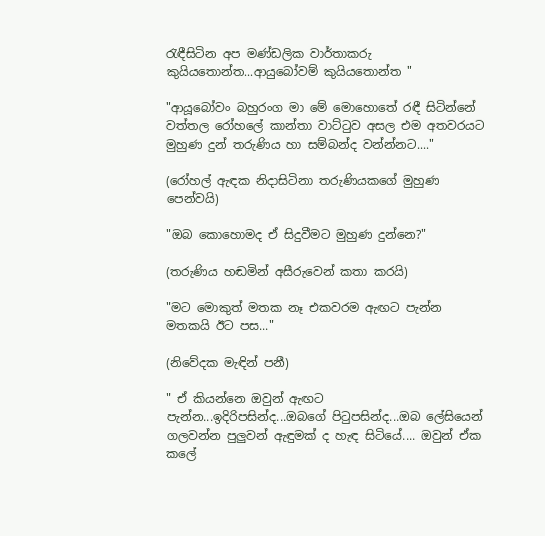රැඳීසිටින අප මණ්ඩලික වාර්තාකරු කුයියතොන්ත...ආයුබෝවම් කුයියතොන්ත "

"ආයූබෝවං බහුරංග මා මේ මොහොතේ රඳී සිටින්නේ වත්තල රෝහලේ කාන්තා වාට්ටුව අසල එම අතවරයට මුහුණ දුන් තරුණිය හා සම්බන්ද වන්න්නට...."

(රෝහල් ඇඳක නිදාසිටිනා තරුණියකගේ මුහුණ පෙන්වයි)

"ඔබ කොහොමද ඒ සිදුවීමට මුහුණ දුන්නෙ?"

(තරුණිය හඬමින් අසීරුවෙන් කතා කරයි)

"මට මොකුත් මතක නෑ එකවරම ඇඟට පැන්න මතකයි ඊට පස..."

(නිවේදක මැඳින් පනී)

" ඒ කියන්නෙ ඔවුන් ඇඟට පැන්න...ඉදිරිපසින්ද...ඔබගේ පිටුපසින්ද...ඔබ ලේසියෙන් ගලවන්න පුලුවන් ඇඳුමක් ද හැඳ සිටියේ.... ඔවුන් ඒක කලේ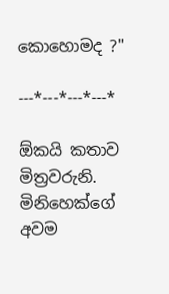කොහොමද ?"

---*---*---*---*

ඕකයි කතාව මිත්‍රවරුනි. මිනිහෙක්ගේ අවම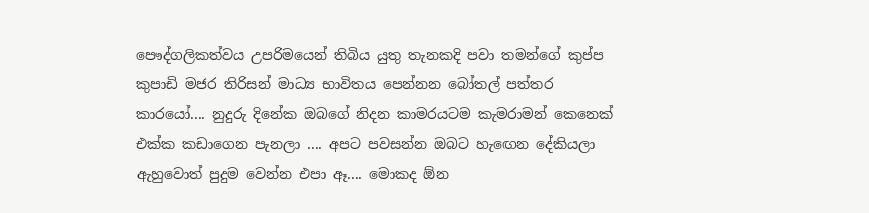පෞද්ගලිකත්වය උපරිමයෙන් තිබිය යුතු තැනකදි පවා තමන්ගේ කුප්ප කුපාඩි මජර තිරිසන් මාධ්‍ය භාවිතය පෙන්නන බෝතල් පත්තර කාරයෝ.... නුදුරු දිනේක ඔබගේ නිදන කාමරයටම කැමරාමන් කෙනෙක් එක්ක කඩාගෙන පැනලා .... අපට පවසන්න ඔබට හැඟෙන දේකියලා ඇහුවොත් පුදුම වෙන්න එපා ඈ.... මොකද ඕන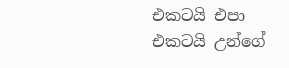එකටයි එපා එකටයි උන්ගේ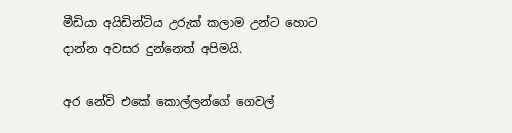මීඩියා අයිඩින්ටිය උරුක් කලාම උන්ට හොට දාන්න අවසර දුන්නෙත් අපිමයි.

අර නේවි එකේ කොල්ලන්ගේ ගෙවල්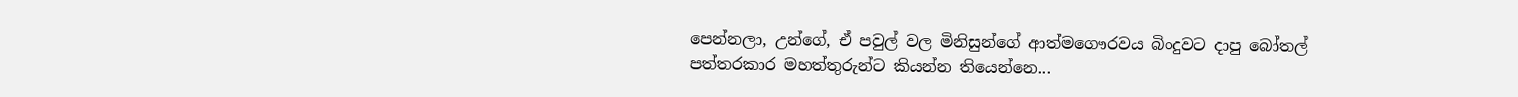පෙන්නලා, උන්ගේ, ඒ පවුල් වල මිනිසුන්ගේ ආත්මගෞරවය බිංදුවට දාපු බෝතල් පත්තරකාර මහත්තුරුන්ට කියන්න තියෙන්නෙ...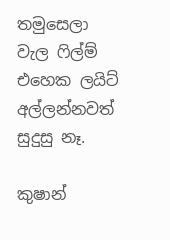තමුසෙලා වැල ෆිල්ම් එහෙක ලයිට් අල්ලන්නවත් සුදුසු නෑ.

කුෂාන්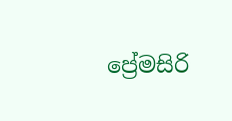ප්‍රේමසිරි